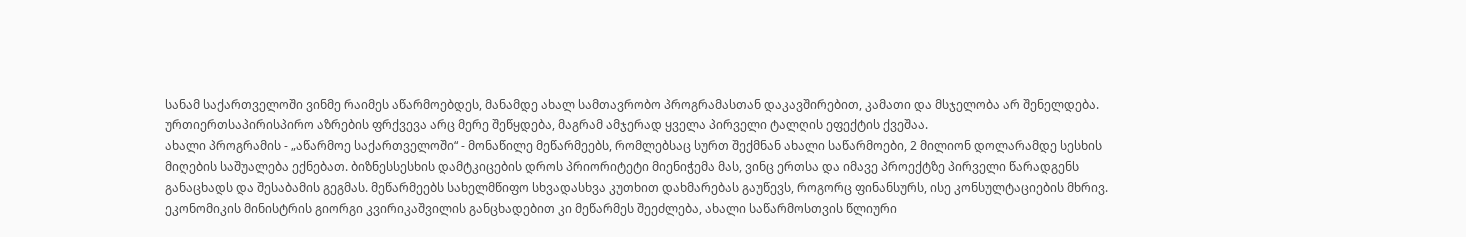სანამ საქართველოში ვინმე რაიმეს აწარმოებდეს, მანამდე ახალ სამთავრობო პროგრამასთან დაკავშირებით, კამათი და მსჯელობა არ შენელდება. ურთიერთსაპირისპირო აზრების ფრქვევა არც მერე შეწყდება, მაგრამ ამჯერად ყველა პირველი ტალღის ეფექტის ქვეშაა.
ახალი პროგრამის - „აწარმოე საქართველოში“ - მონაწილე მეწარმეებს, რომლებსაც სურთ შექმნან ახალი საწარმოები, 2 მილიონ დოლარამდე სესხის მიღების საშუალება ექნებათ. ბიზნესსესხის დამტკიცების დროს პრიორიტეტი მიენიჭემა მას, ვინც ერთსა და იმავე პროექტზე პირველი წარადგენს განაცხადს და შესაბამის გეგმას. მეწარმეებს სახელმწიფო სხვადასხვა კუთხით დახმარებას გაუწევს, როგორც ფინანსურს, ისე კონსულტაციების მხრივ.
ეკონომიკის მინისტრის გიორგი კვირიკაშვილის განცხადებით კი მეწარმეს შეეძლება, ახალი საწარმოსთვის წლიური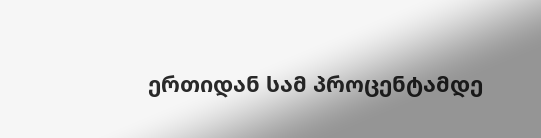ერთიდან სამ პროცენტამდე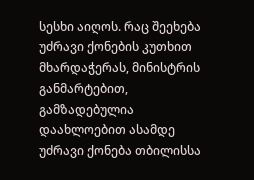სესხი აიღოს. რაც შეეხება უძრავი ქონების კუთხით მხარდაჭერას, მინისტრის განმარტებით, გამზადებულია დაახლოებით ასამდე უძრავი ქონება თბილისსა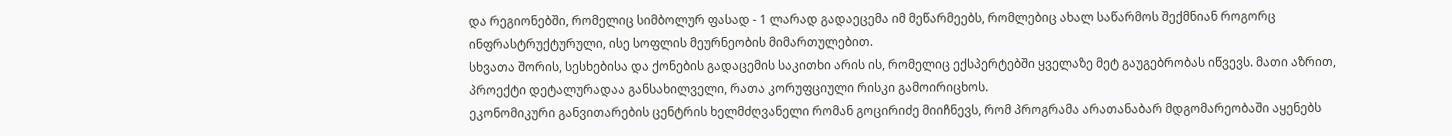და რეგიონებში, რომელიც სიმბოლურ ფასად - 1 ლარად გადაეცემა იმ მეწარმეებს, რომლებიც ახალ საწარმოს შექმნიან როგორც ინფრასტრუქტურული, ისე სოფლის მეურნეობის მიმართულებით.
სხვათა შორის, სესხებისა და ქონების გადაცემის საკითხი არის ის, რომელიც ექსპერტებში ყველაზე მეტ გაუგებრობას იწვევს. მათი აზრით, პროექტი დეტალურადაა განსახილველი, რათა კორუფციული რისკი გამოირიცხოს.
ეკონომიკური განვითარების ცენტრის ხელმძღვანელი რომან გოცირიძე მიიჩნევს, რომ პროგრამა არათანაბარ მდგომარეობაში აყენებს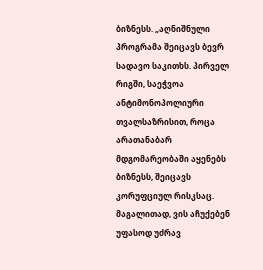ბიზნესს. „აღნიშნული პროგრამა შეიცავს ბევრ სადავო საკითხს. პირველ რიგში, საეჭვოა ანტიმონოპოლიური თვალსაზრისით, როცა არათანაბარ მდგომარეობაში აყენებს ბიზნესს, შეიცავს კორუფციულ რისკსაც.
მაგალითად, ვის აჩუქებენ უფასოდ უძრავ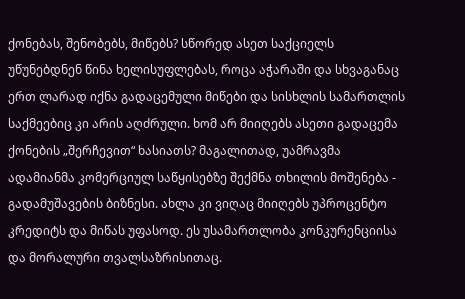ქონებას, შენობებს, მიწებს? სწორედ ასეთ საქციელს უწუნებდნენ წინა ხელისუფლებას, როცა აჭარაში და სხვაგანაც ერთ ლარად იქნა გადაცემული მიწები და სისხლის სამართლის საქმეებიც კი არის აღძრული. ხომ არ მიიღებს ასეთი გადაცემა ქონების „შერჩევით“ ხასიათს? მაგალითად, უამრავმა ადამიანმა კომერციულ საწყისებზე შექმნა თხილის მოშენება - გადამუშავების ბიზნესი. ახლა კი ვიღაც მიიღებს უპროცენტო კრედიტს და მიწას უფასოდ. ეს უსამართლობა კონკურენციისა და მორალური თვალსაზრისითაც.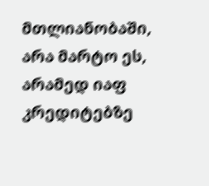მთლიანობაში, არა მარტო ეს, არამედ იაფ კრედიტებზე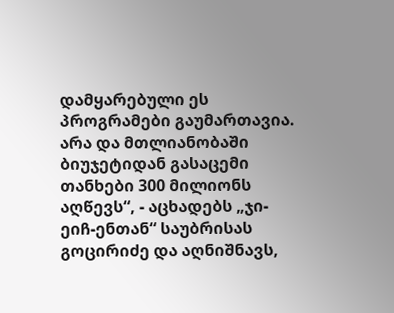დამყარებული ეს პროგრამები გაუმართავია. არა და მთლიანობაში ბიუჯეტიდან გასაცემი თანხები 300 მილიონს აღწევს“, - აცხადებს „ჯი-ეიჩ-ენთან“ საუბრისას გოცირიძე და აღნიშნავს,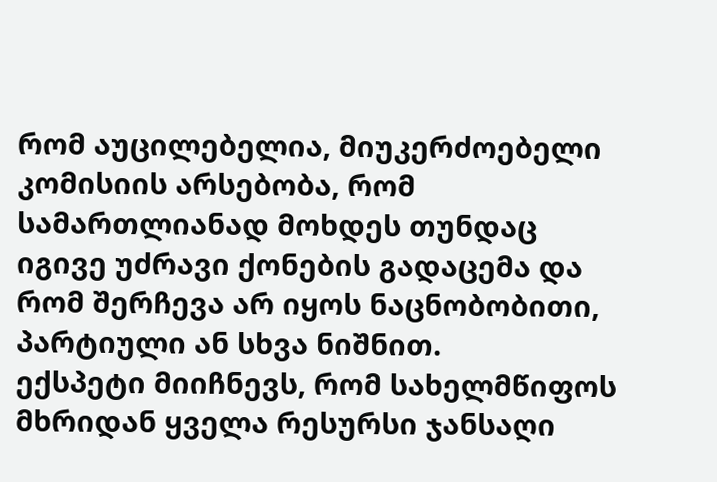რომ აუცილებელია, მიუკერძოებელი კომისიის არსებობა, რომ სამართლიანად მოხდეს თუნდაც იგივე უძრავი ქონების გადაცემა და რომ შერჩევა არ იყოს ნაცნობობითი, პარტიული ან სხვა ნიშნით.
ექსპეტი მიიჩნევს, რომ სახელმწიფოს მხრიდან ყველა რესურსი ჯანსაღი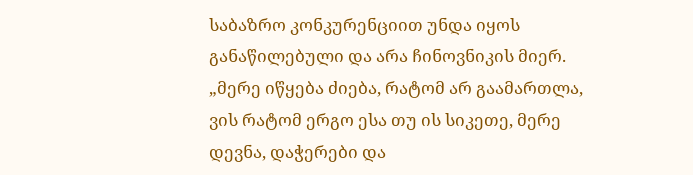საბაზრო კონკურენციით უნდა იყოს განაწილებული და არა ჩინოვნიკის მიერ.
„მერე იწყება ძიება, რატომ არ გაამართლა, ვის რატომ ერგო ესა თუ ის სიკეთე, მერე დევნა, დაჭერები და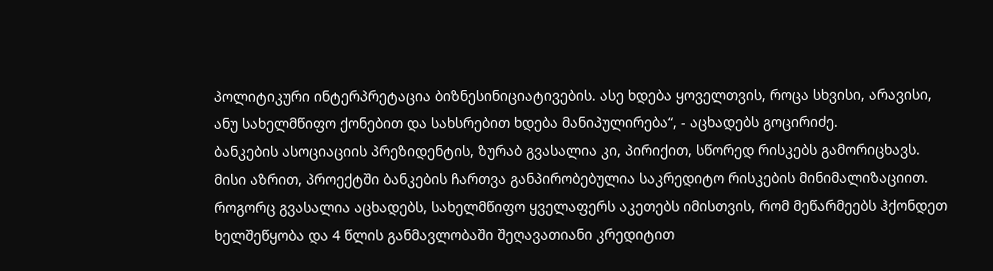პოლიტიკური ინტერპრეტაცია ბიზნესინიციატივების. ასე ხდება ყოველთვის, როცა სხვისი, არავისი, ანუ სახელმწიფო ქონებით და სახსრებით ხდება მანიპულირება“, - აცხადებს გოცირიძე.
ბანკების ასოციაციის პრეზიდენტის, ზურაბ გვასალია კი, პირიქით, სწორედ რისკებს გამორიცხავს. მისი აზრით, პროექტში ბანკების ჩართვა განპირობებულია საკრედიტო რისკების მინიმალიზაციით.
როგორც გვასალია აცხადებს, სახელმწიფო ყველაფერს აკეთებს იმისთვის, რომ მეწარმეებს ჰქონდეთ ხელშეწყობა და 4 წლის განმავლობაში შეღავათიანი კრედიტით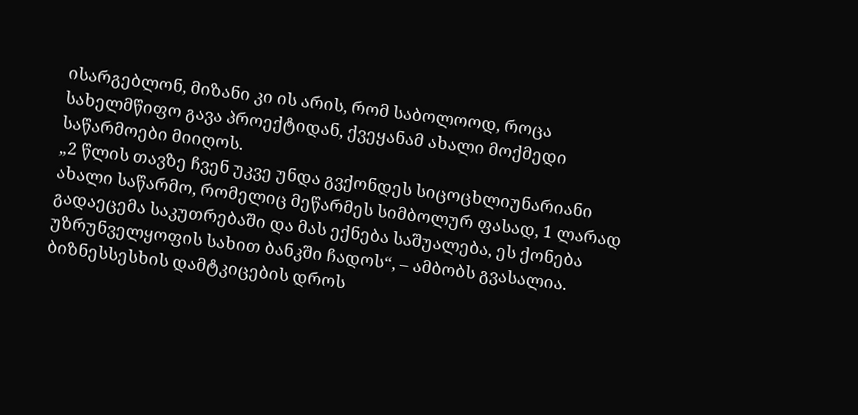ისარგებლონ, მიზანი კი ის არის, რომ საბოლოოდ, როცა სახელმწიფო გავა პროექტიდან, ქვეყანამ ახალი მოქმედი საწარმოები მიიღოს.
„2 წლის თავზე ჩვენ უკვე უნდა გვქონდეს სიცოცხლიუნარიანი ახალი საწარმო, რომელიც მეწარმეს სიმბოლურ ფასად, 1 ლარად გადაეცემა საკუთრებაში და მას ექნება საშუალება, ეს ქონება უზრუნველყოფის სახით ბანკში ჩადოს“, – ამბობს გვასალია.
ბიზნესსესხის დამტკიცების დროს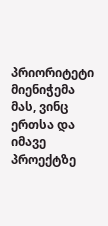პრიორიტეტი მიენიჭემა მას, ვინც ერთსა და იმავე პროექტზე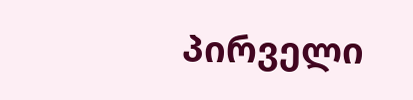პირველი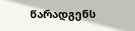წარადგენს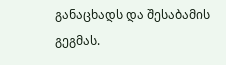განაცხადს და შესაბამის გეგმას.